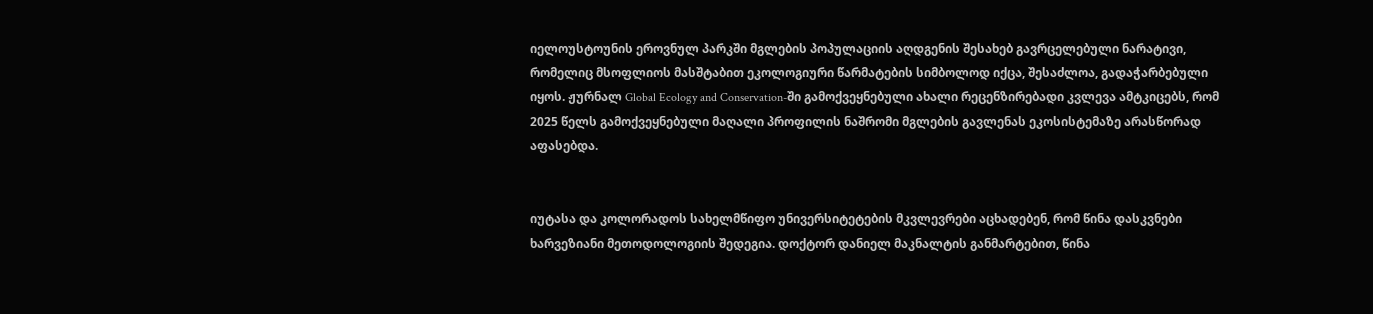იელოუსტოუნის ეროვნულ პარკში მგლების პოპულაციის აღდგენის შესახებ გავრცელებული ნარატივი, რომელიც მსოფლიოს მასშტაბით ეკოლოგიური წარმატების სიმბოლოდ იქცა, შესაძლოა, გადაჭარბებული იყოს. ჟურნალ Global Ecology and Conservation-ში გამოქვეყნებული ახალი რეცენზირებადი კვლევა ამტკიცებს, რომ 2025 წელს გამოქვეყნებული მაღალი პროფილის ნაშრომი მგლების გავლენას ეკოსისტემაზე არასწორად აფასებდა.


იუტასა და კოლორადოს სახელმწიფო უნივერსიტეტების მკვლევრები აცხადებენ, რომ წინა დასკვნები ხარვეზიანი მეთოდოლოგიის შედეგია. დოქტორ დანიელ მაკნალტის განმარტებით, წინა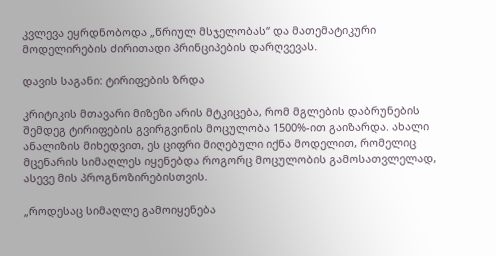კვლევა ეყრდნობოდა „წრიულ მსჯელობას“ და მათემატიკური მოდელირების ძირითადი პრინციპების დარღვევას.

დავის საგანი: ტირიფების ზრდა

კრიტიკის მთავარი მიზეზი არის მტკიცება, რომ მგლების დაბრუნების შემდეგ ტირიფების გვირგვინის მოცულობა 1500%-ით გაიზარდა. ახალი ანალიზის მიხედვით, ეს ციფრი მიღებული იქნა მოდელით, რომელიც მცენარის სიმაღლეს იყენებდა როგორც მოცულობის გამოსათვლელად, ასევე მის პროგნოზირებისთვის.

„როდესაც სიმაღლე გამოიყენება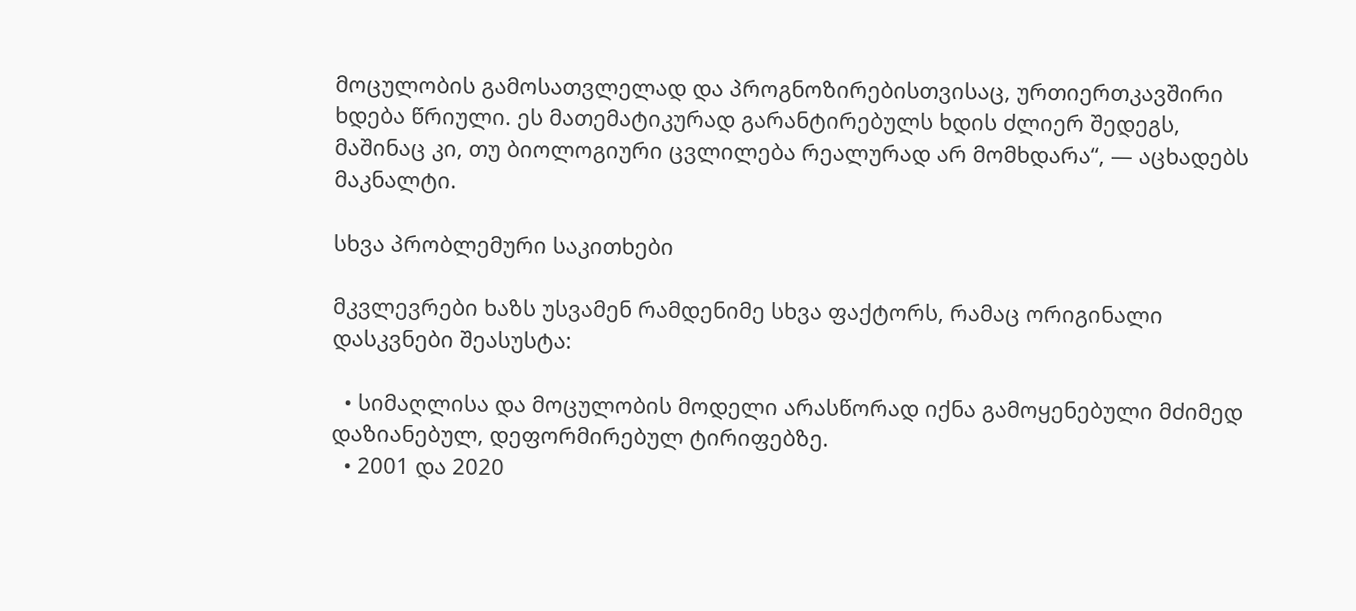მოცულობის გამოსათვლელად და პროგნოზირებისთვისაც, ურთიერთკავშირი ხდება წრიული. ეს მათემატიკურად გარანტირებულს ხდის ძლიერ შედეგს, მაშინაც კი, თუ ბიოლოგიური ცვლილება რეალურად არ მომხდარა“, — აცხადებს მაკნალტი.

სხვა პრობლემური საკითხები

მკვლევრები ხაზს უსვამენ რამდენიმე სხვა ფაქტორს, რამაც ორიგინალი დასკვნები შეასუსტა:

  • სიმაღლისა და მოცულობის მოდელი არასწორად იქნა გამოყენებული მძიმედ დაზიანებულ, დეფორმირებულ ტირიფებზე.
  • 2001 და 2020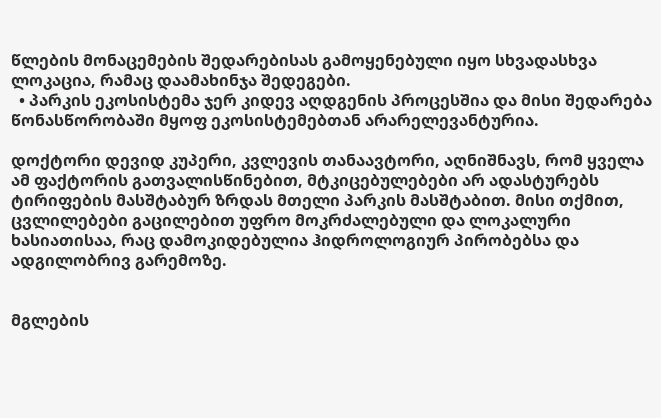წლების მონაცემების შედარებისას გამოყენებული იყო სხვადასხვა ლოკაცია, რამაც დაამახინჯა შედეგები.
  • პარკის ეკოსისტემა ჯერ კიდევ აღდგენის პროცესშია და მისი შედარება წონასწორობაში მყოფ ეკოსისტემებთან არარელევანტურია.

დოქტორი დევიდ კუპერი, კვლევის თანაავტორი, აღნიშნავს, რომ ყველა ამ ფაქტორის გათვალისწინებით, მტკიცებულებები არ ადასტურებს ტირიფების მასშტაბურ ზრდას მთელი პარკის მასშტაბით. მისი თქმით, ცვლილებები გაცილებით უფრო მოკრძალებული და ლოკალური ხასიათისაა, რაც დამოკიდებულია ჰიდროლოგიურ პირობებსა და ადგილობრივ გარემოზე.


მგლების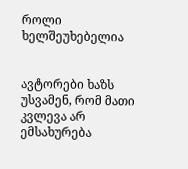როლი ხელშეუხებელია


ავტორები ხაზს უსვამენ, რომ მათი კვლევა არ ემსახურება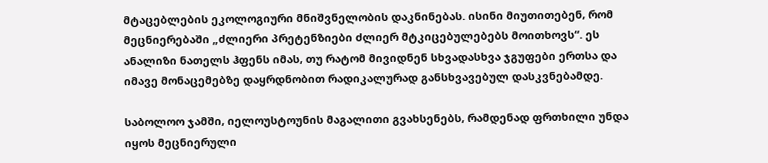მტაცებლების ეკოლოგიური მნიშვნელობის დაკნინებას. ისინი მიუთითებენ, რომ მეცნიერებაში „ძლიერი პრეტენზიები ძლიერ მტკიცებულებებს მოითხოვს“. ეს ანალიზი ნათელს ჰფენს იმას, თუ რატომ მივიდნენ სხვადასხვა ჯგუფები ერთსა და იმავე მონაცემებზე დაყრდნობით რადიკალურად განსხვავებულ დასკვნებამდე.

საბოლოო ჯამში, იელოუსტოუნის მაგალითი გვახსენებს, რამდენად ფრთხილი უნდა იყოს მეცნიერული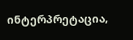ინტერპრეტაცია,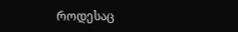როდესაც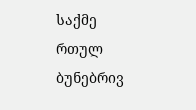საქმე რთულ ბუნებრივ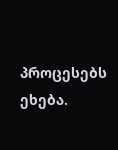პროცესებს ეხება.